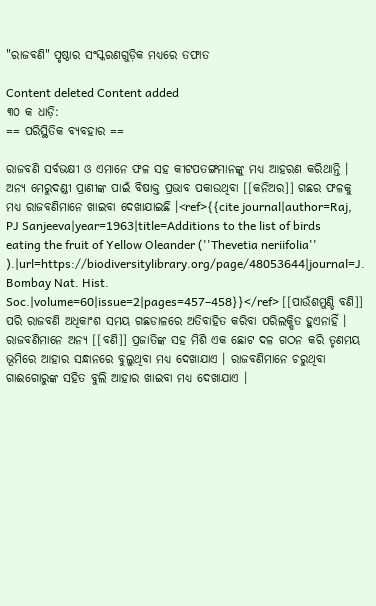"ରାଜବଣି" ପୃଷ୍ଠାର ସଂସ୍କରଣ‌ଗୁଡ଼ିକ ମଧ୍ୟରେ ତଫାତ

Content deleted Content added
୩୦ କ ଧାଡ଼ି:
== ପରିସ୍ଥିତିକ ବ୍ୟବହାର ==

ରାଜବଣି ସର୍ବଭକ୍ଷୀ ଓ ଏମାନେ ଫଳ ସହ କୀଟପତଙ୍ଗମାନଙ୍କୁ ମଧ୍ୟ ଆହରଣ କରିଥାନ୍ତି । ଅନ୍ୟ ମେରୁଦଣ୍ଡୀ ପ୍ରାଣୀଙ୍କ ପାଇଁ ବିଷାକ୍ତ ପ୍ରଭାବ ପକାଉଥିବା [[କନିଅର]] ଗଛର ଫଳକୁ ମଧ୍ୟ ରାଜବଣିମାନେ ଖାଇବା ଦେଖାଯାଇଛି ।<ref>{{cite journal|author=Raj, PJ Sanjeeva|year=1963|title=Additions to the list of birds eating the fruit of Yellow Oleander (''Thevetia neriifolia'' ).|url=https://biodiversitylibrary.org/page/48053644|journal=J. Bombay Nat. Hist. Soc.|volume=60|issue=2|pages=457–458}}</ref> [[ପାଉଁଶମୁଣ୍ଡି ବଣି]] ପରି ରାଜବଣି ଅଧିକାଂଶ ସମୟ ଗଛଡାଳରେ ଅତିବାହିତ କରିବା ପରିଲକ୍ଷିତ ହୁଏନାହିଁ । ରାଜବଣିମାନେ ଅନ୍ୟ [[ବଣି]] ପ୍ରଜାତିଙ୍କ ସହ ମିଶି ଏକ ଛୋଟ ଦଳ ଗଠନ କରି ତୃଣମୟ ଭୂମିରେ ଆହାର ସନ୍ଧାନରେ ବୁଲୁଥିବା ମଧ୍ୟ ଦେଖାଯାଏ । ରାଜବଣିମାନେ ଚରୁଥିବା ଗାଈଗୋରୁଙ୍କ ସହିତ ବୁଲି ଆହାର ଖାଇବା ମଧ୍ୟ ଦେଖାଯାଏ ।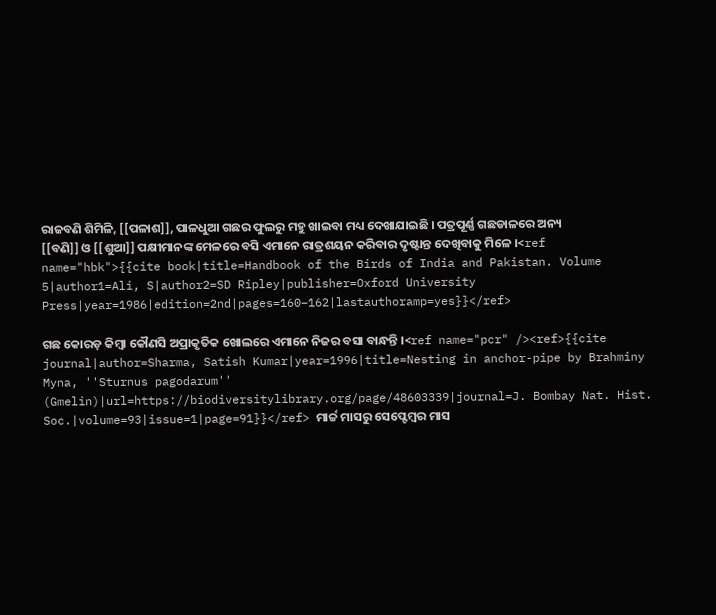ରାଜବଣି ଶିମିଳି, [[ପଳାଶ]], ପାଳଧୁଆ ଗଛର ଫୁଲରୁ ମହୁ ଖାଇବା ମଧ୍ୟ ଦେଖାଯାଇଛି । ପତ୍ରପୂର୍ଣ୍ଣ ଗଛଡାଳରେ ଅନ୍ୟ [[ବଣି]] ଓ [[ଶୁଆ]] ପକ୍ଷୀମାନଙ୍କ ମେଳରେ ବସି ଏମାନେ ରାତ୍ରଶୟନ କରିବାର ଦୃଷ୍ଟାନ୍ତ ଦେଖିବାକୁ ମିଳେ ।<ref name="hbk">{{cite book|title=Handbook of the Birds of India and Pakistan. Volume 5|author1=Ali, S|author2=SD Ripley|publisher=Oxford University Press|year=1986|edition=2nd|pages=160–162|lastauthoramp=yes}}</ref>

ଗଛ କୋରଡ଼ କିମ୍ଵା କୌଣସି ଅପ୍ରାକୃତିକ ଖୋଲରେ ଏମାନେ ନିଜର ବସା ବାନ୍ଧନ୍ତି ।<ref name="pcr" /><ref>{{cite journal|author=Sharma, Satish Kumar|year=1996|title=Nesting in anchor-pipe by Brahminy Myna, ''Sturnus pagodarum'' (Gmelin)|url=https://biodiversitylibrary.org/page/48603339|journal=J. Bombay Nat. Hist. Soc.|volume=93|issue=1|page=91}}</ref> ମାର୍ଚ୍ଚ ମାସରୁ ସେପ୍ଟେମ୍ଵର ମାସ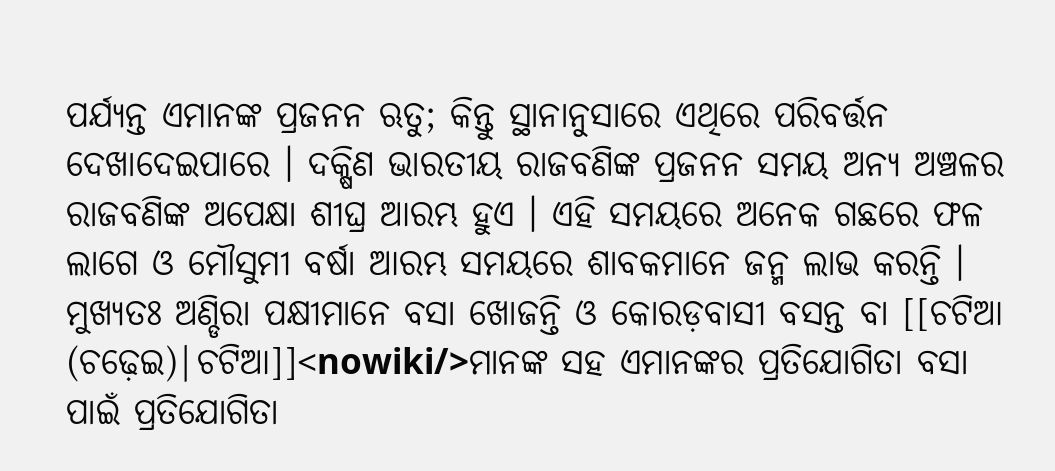ପର୍ଯ୍ୟନ୍ତ ଏମାନଙ୍କ ପ୍ରଜନନ ଋତୁ; କିନ୍ତୁ ସ୍ଥାନାନୁସାରେ ଏଥିରେ ପରିବର୍ତ୍ତନ ଦେଖାଦେଇପାରେ । ଦକ୍ଷିଣ ଭାରତୀୟ ରାଜବଣିଙ୍କ ପ୍ରଜନନ ସମୟ ଅନ୍ୟ ଅଞ୍ଚଳର ରାଜବଣିଙ୍କ ଅପେକ୍ଷା ଶୀଘ୍ର ଆରମ୍ଭ ହୁଏ । ଏହି ସମୟରେ ଅନେକ ଗଛରେ ଫଳ ଲାଗେ ଓ ମୌସୁମୀ ବର୍ଷା ଆରମ୍ଭ ସମୟରେ ଶାବକମାନେ ଜନ୍ମ ଲାଭ କରନ୍ତି । ମୁଖ୍ୟତଃ ଅଣ୍ଡିରା ପକ୍ଷୀମାନେ ବସା ଖୋଜନ୍ତି ଓ କୋରଡ଼ବାସୀ ବସନ୍ତ ବା [[ଚଟିଆ (ଚଢ଼େଇ)|ଚଟିଆ]]<nowiki/>ମାନଙ୍କ ସହ ଏମାନଙ୍କର ପ୍ରତିଯୋଗିତା ବସା ପାଇଁ ପ୍ରତିଯୋଗିତା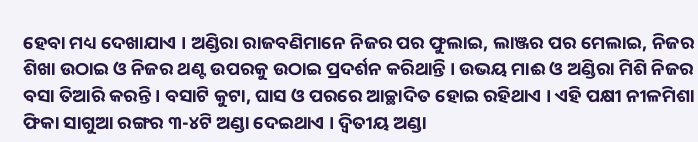ହେବା ମଧ୍ୟ ଦେଖାଯାଏ । ଅଣ୍ଡିରା ରାଜବଣିମାନେ ନିଜର ପର ଫୁଲାଇ, ଲାଞ୍ଜର ପର ମେଲାଇ, ନିଜର ଶିଖା ଉଠାଇ ଓ ନିଜର ଥଣ୍ଟ ଉପରକୁ ଉଠାଇ ପ୍ରଦର୍ଶନ କରିଥାନ୍ତି । ଉଭୟ ମାଈ ଓ ଅଣ୍ଡିରା ମିଶି ନିଜର ବସା ତିଆରି କରନ୍ତି । ବସାଟି କୁଟା, ଘାସ ଓ ପରରେ ଆଚ୍ଛାଦିତ ହୋଇ ରହିଥାଏ । ଏହି ପକ୍ଷୀ ନୀଳମିଶା ଫିକା ସାଗୁଆ ରଙ୍ଗର ୩-୪ଟି ଅଣ୍ଡା ଦେଇଥାଏ । ଦ୍ଵିତୀୟ ଅଣ୍ଡା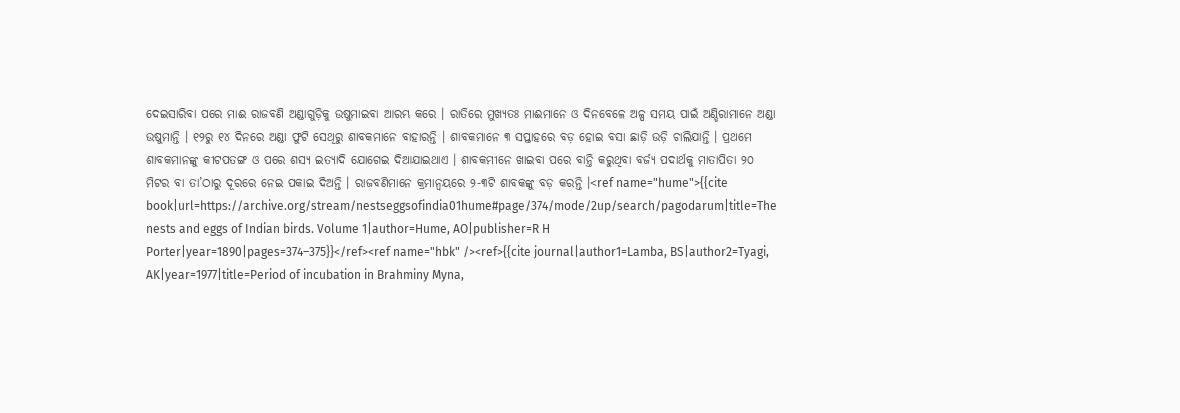ଦେଇସାରିବା ପରେ ମାଈ ରାଜବଣି ଅଣ୍ଡାଗୁଡ଼ିକୁ ଉଷୁମାଇବା ଆରମ୍ଭ କରେ । ରାତିରେ ମୁଖ୍ୟତଃ ମାଈମାନେ ଓ ଦିନବେଳେ ଅଳ୍ପ ସମୟ ପାଇଁ ଅଣ୍ଡିରାମାନେ ଅଣ୍ଡା ଉଷୁମାନ୍ତି । ୧୨ରୁ ୧୪ ଦିନରେ ଅଣ୍ଡା ଫୁଟି ସେଥିରୁ ଶାବକମାନେ ବାହାରନ୍ତି । ଶାବକମାନେ ୩ ସପ୍ତାହରେ ବଡ଼ ହୋଇ ବସା ଛାଡ଼ି ଉଡ଼ି ଚାଲିଯାନ୍ତି । ପ୍ରଥମେ ଶାବକମାନଙ୍କୁ କୀଟପତଙ୍ଗ ଓ ପରେ ଶସ୍ୟ ଇତ୍ୟାଦି ଯୋଗେଇ ଦିଆଯାଇଥାଏ । ଶାବକମୀନେ ଖାଇବା ପରେ ବାନ୍ତି କରୁଥିବା ବର୍ଜ୍ୟ ପଦାର୍ଥକୁ ମାତାପିତା ୨୦ ମିଟର ବା ତା’ଠାରୁ ଦୂରରେ ନେଇ ପକାଇ ଦିଅନ୍ତି । ରାଜବଣିମାନେ କ୍ରମାନ୍ଵୟରେ ୨-୩ଟି ଶାବକଙ୍କୁ ବଡ଼ କରନ୍ତି ।<ref name="hume">{{cite book|url=https://archive.org/stream/nestseggsofindia01hume#page/374/mode/2up/search/pagodarum|title=The nests and eggs of Indian birds. Volume 1|author=Hume, AO|publisher=R H Porter|year=1890|pages=374–375}}</ref><ref name="hbk" /><ref>{{cite journal|author1=Lamba, BS|author2=Tyagi, AK|year=1977|title=Period of incubation in Brahminy Myna,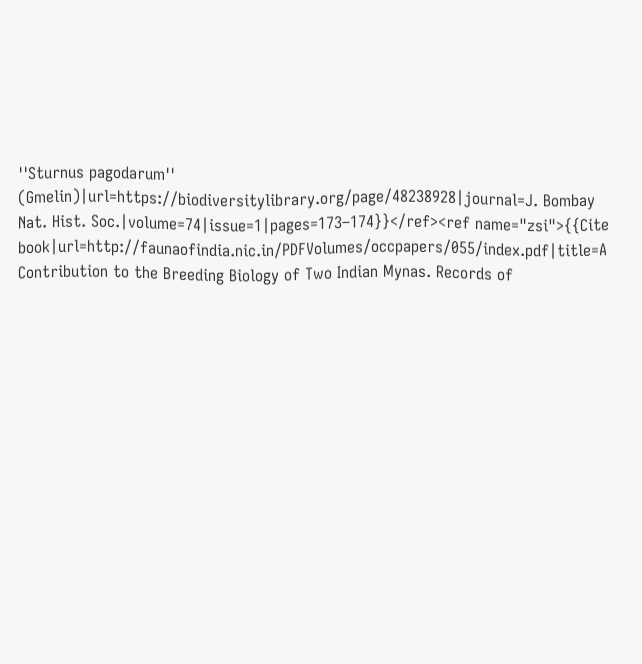''Sturnus pagodarum'' (Gmelin)|url=https://biodiversitylibrary.org/page/48238928|journal=J. Bombay Nat. Hist. Soc.|volume=74|issue=1|pages=173–174}}</ref><ref name="zsi">{{Cite book|url=http://faunaofindia.nic.in/PDFVolumes/occpapers/055/index.pdf|title=A Contribution to the Breeding Biology of Two Indian Mynas. Records of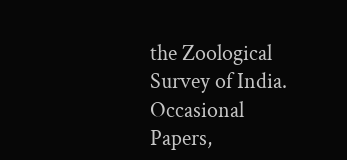the Zoological Survey of India. Occasional Papers,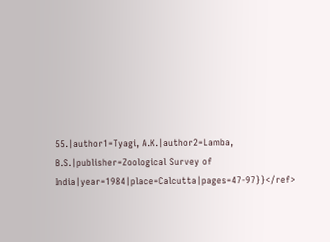55.|author1=Tyagi, A.K.|author2=Lamba, B.S.|publisher=Zoological Survey of India|year=1984|place=Calcutta|pages=47-97}}</ref>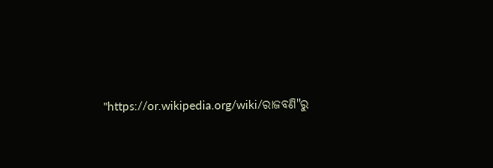"https://or.wikipedia.org/wiki/ରାଜବଣି"ରୁ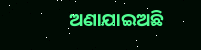ଅଣାଯାଇଅଛି